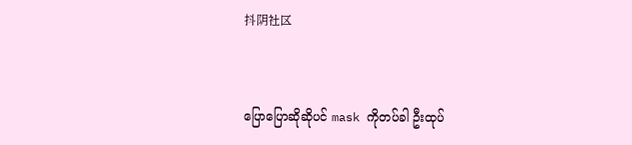抖阴社区



ပြောပြောဆိုဆိုပင် mask ကိုတပ်ခါ ဦးထုပ်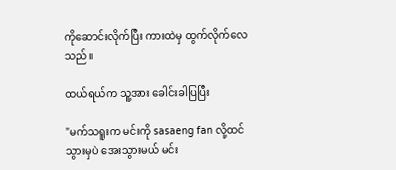ကိုဆောင်းလိုက်ပြီး ကားထဲမှ ထွက်လိုက်လေသည်။

ထယ်ရယ်က သူ့အား ခေါင်းခါပြပြီး

"မက်သရူးက မင်းကို sasaeng fan လို့ထင်သွားမှပဲ အေးသွားမယ် မင်း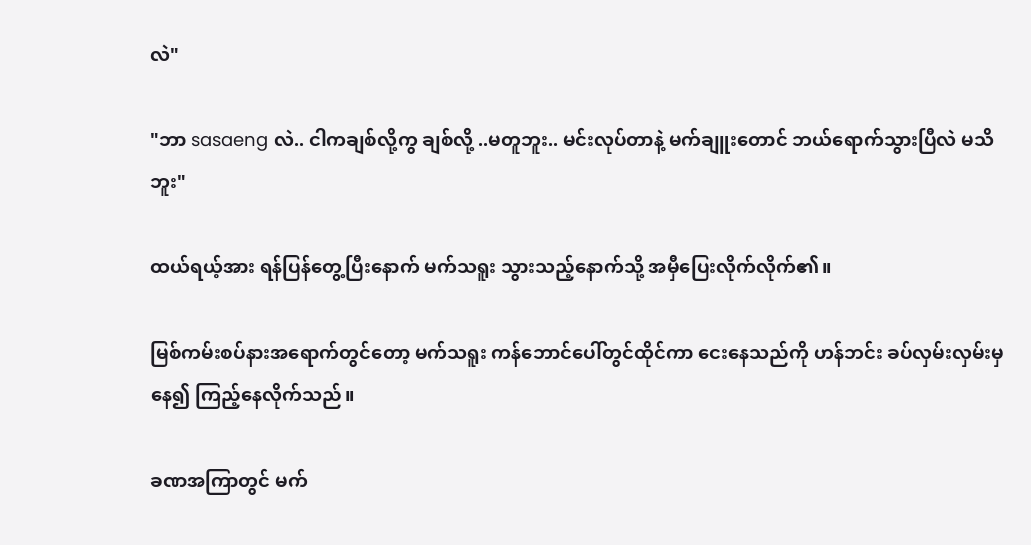လဲ"

"ဘာ sasaeng လဲ.. ငါကချစ်လို့ကွ ချစ်လို့ ..မတူဘူး.. မင်းလုပ်တာနဲ့ မက်ချူးတောင် ဘယ်ရောက်သွားပြီလဲ မသိဘူး"

ထယ်ရယ့်အား ရန်ပြန်တွေ့ပြီးနောက် မက်သရူး သွားသည့်နောက်သို့ အမှီပြေးလိုက်လိုက်၏။

မြစ်ကမ်းစပ်နားအရောက်တွင်တော့ မက်သရူး ကန်ဘောင်ပေါ်တွင်ထိုင်ကာ ငေးနေသည်ကို ဟန်ဘင်း ခပ်လှမ်းလှမ်းမှနေ၍ ကြည့်နေလိုက်သည်။

ခဏအကြာတွင် မက်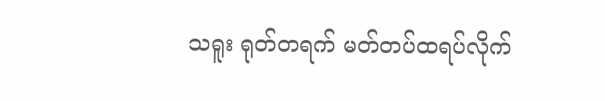သရူး ရုတ်တရက် မတ်တပ်ထရပ်လိုက်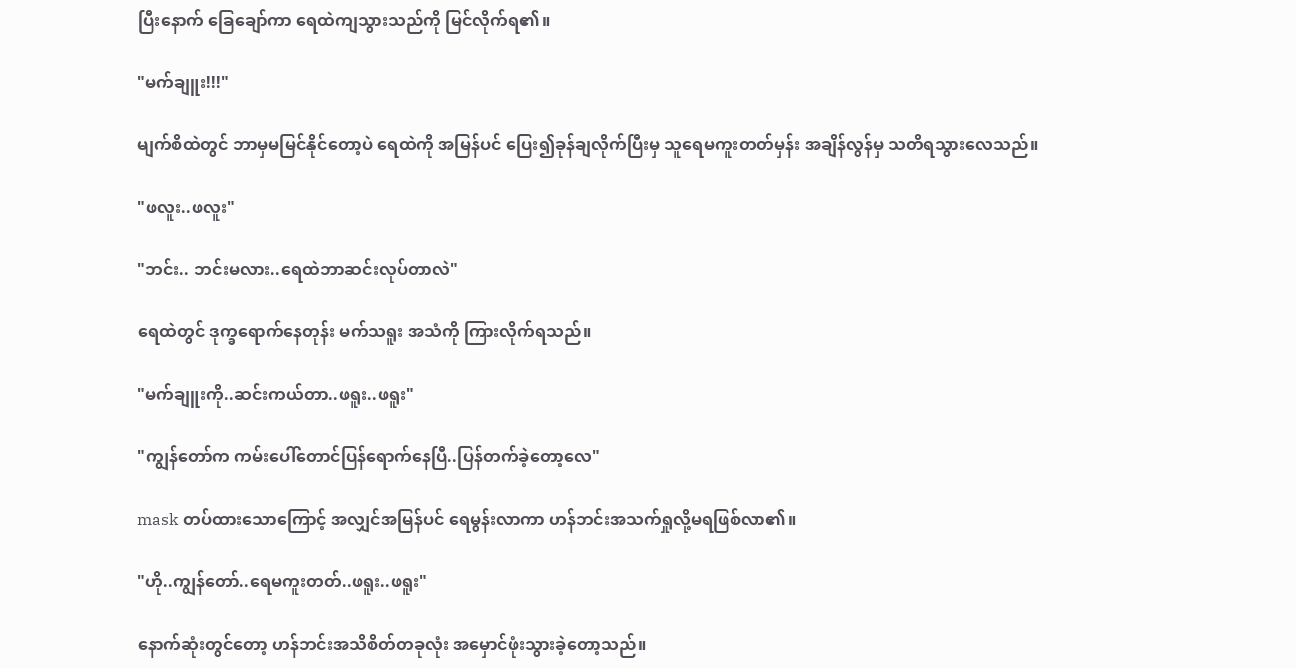ပြီးနောက် ခြေချော်ကာ ရေထဲကျသွားသည်ကို မြင်လိုက်ရ၏။

"မက်ချူး!!!"

မျက်စိထဲတွင် ဘာမှမမြင်နိုင်တော့ပဲ ရေထဲကို အမြန်ပင် ပြေး၍ခုန်ချလိုက်ပြီးမှ သူရေမကူးတတ်မှန်း အချိန်လွန်မှ သတိရသွားလေသည်။

"ဖလူး..ဖလူး"

"ဘင်း.. ဘင်းမလား..ရေထဲဘာဆင်းလုပ်တာလဲ"

ရေထဲတွင် ဒုက္ခရောက်နေတုန်း မက်သရူး အသံကို ကြားလိုက်ရသည်။

"မက်ချူးကို..ဆင်းကယ်တာ..ဖရူး..ဖရူး"

"ကျွန်တော်က ကမ်းပေါ်တောင်ပြန်ရောက်နေပြီ..ပြန်တက်ခဲ့တော့လေ"

mask တပ်ထားသောကြောင့် အလျှင်အမြန်ပင် ရေမွန်းလာကာ ဟန်ဘင်းအသက်ရှုလို့မရဖြစ်လာ၏။

"ဟို..ကျွန်တော်..ရေမကူးတတ်..ဖရူး..ဖရူး"

နောက်ဆုံးတွင်တော့ ဟန်ဘင်းအသိစိတ်တခုလုံး အမှောင်ဖုံးသွားခဲ့တော့သည်။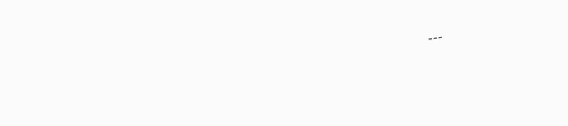---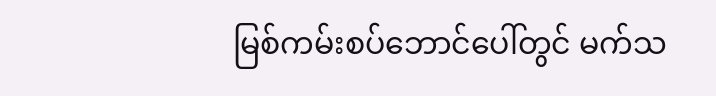မြစ်ကမ်းစပ်ဘောင်ပေါ်တွင် မက်သ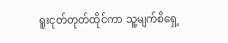ရူးငုတ်တုတ်ထိုင်ကာ သူ့မျက်စိရှေ့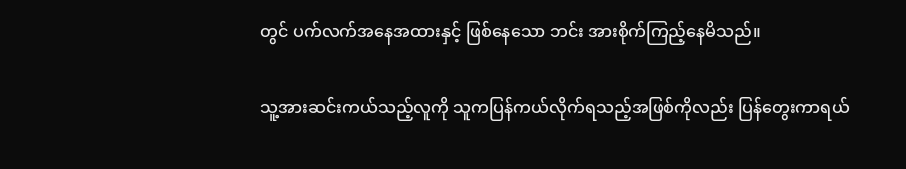တွင် ပက်လက်အနေအထားနှင့် ဖြစ်နေသော ဘင်း အားစိုက်ကြည့်နေမိသည်။

သူ့အားဆင်းကယ်သည့်လူကို သူကပြန်ကယ်လိုက်ရသည့်အဖြစ်ကိုလည်း ပြန်တွေးကာရယ်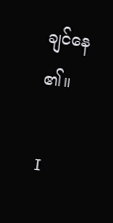ချင်နေ၏။

I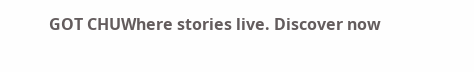GOT CHUWhere stories live. Discover now